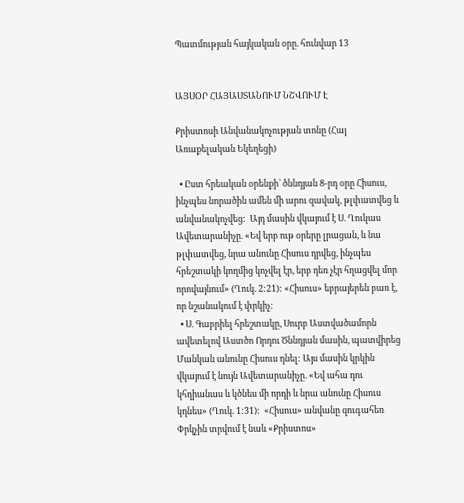Պատմության հայկական օրը. հունվար 13


ԱՅՍՕՐ ՀԱՅԱՍՏԱՆՈՒՄ ՆՇՎՈՒՄ Է

Քրիստոսի Անվանակոչության տոնը (Հայ Առաքելական Եկեղեցի)

  • Ըստ հրեական օրենքի` ծննդյան 8-րդ օրը Հիսուս, ինչպես նորածին ամեն մի արու զավակ, թլփատվեց և անվանակոչվեց:  Այդ մասին վկայում է Ս. Ղուկաս Ավետարանիչը. «Եվ երբ ութ օրերը լրացան, և նա թլփատվեց, նրա անունը Հիսուս դրվեց, ինչպես հրեշտակի կողմից կոչվել էր, երբ դեռ չէր հղացվել մոր որովայնում» (Ղուկ. 2:21): «Հիսուս» եբրայերեն բառ է, որ նշանակում է փրկիչ:
  • Ս. Գաբրիել հրեշտակը, Սուրբ Աստվածամորն ավետելով Աստծո Որդու Ծննդյան մասին, պատվիրեց Մանկան անունը Հիսուս դնել: Այս մասին կրկին վկայում է նույն Ավետարանիչը. «Եվ ահա դու կհղիանաս և կծնես մի որդի և նրա անունը Հիսուս կդնես» (Ղուկ. 1:31):  «Հիսուս» անվանը զուգահեռ Փրկչին տրվում է նաև «Քրիստոս»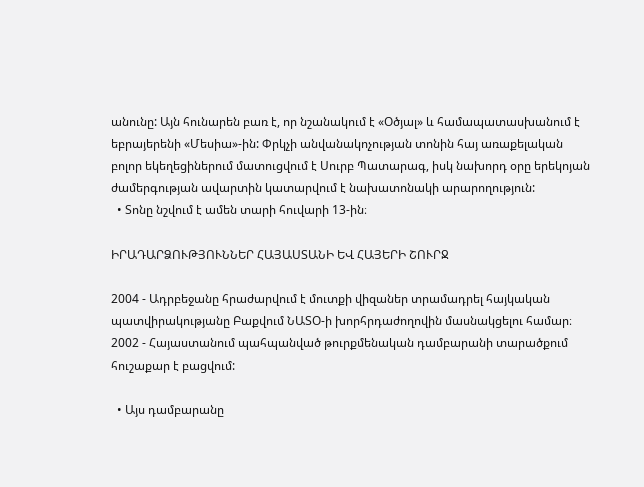անունը: Այն հունարեն բառ է, որ նշանակում է «Օծյալ» և համապատասխանում է եբրայերենի «Մեսիա»-ին: Փրկչի անվանակոչության տոնին հայ առաքելական բոլոր եկեղեցիներում մատուցվում է Սուրբ Պատարագ, իսկ նախորդ օրը երեկոյան ժամերգության ավարտին կատարվում է նախատոնակի արարողություն:
  • Տոնը նշվում է ամեն տարի հուվարի 13-ին։

ԻՐԱԴԱՐՁՈՒԹՅՈՒՆՆԵՐ ՀԱՅԱՍՏԱՆԻ ԵՎ ՀԱՅԵՐԻ ՇՈՒՐՋ

2004 - Ադրբեջանը հրաժարվում է մուտքի վիզաներ տրամադրել հայկական պատվիրակությանը Բաքվում ՆԱՏՕ-ի խորհրդաժողովին մասնակցելու համար։
2002 - Հայաստանում պահպանված թուրքմենական դամբարանի տարածքում հուշաքար է բացվում:

  • Այս դամբարանը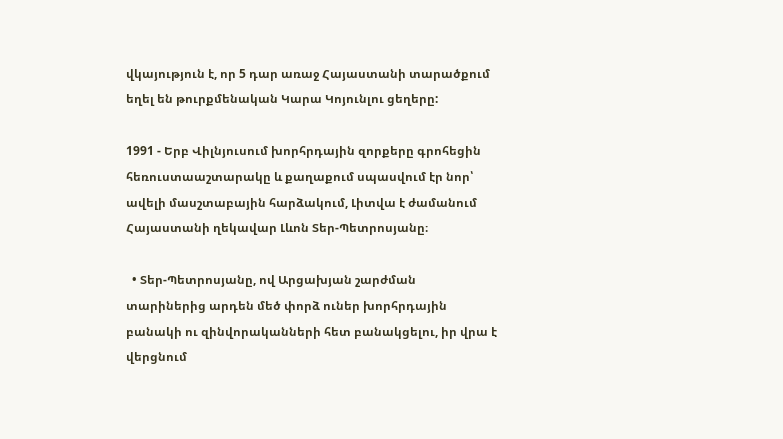վկայություն է, որ 5 դար առաջ Հայաստանի տարածքում եղել են թուրքմենական Կարա Կոյունլու ցեղերը:

1991 - Երբ Վիլնյուսում խորհրդային զորքերը գրոհեցին հեռուստաաշտարակը և քաղաքում սպասվում էր նոր՝ ավելի մասշտաբային հարձակում, Լիտվա է ժամանում Հայաստանի ղեկավար Լևոն Տեր-Պետրոսյանը։

  • Տեր-Պետրոսյանը, ով Արցախյան շարժման տարիներից արդեն մեծ փորձ ուներ խորհրդային բանակի ու զինվորականների հետ բանակցելու, իր վրա է վերցնում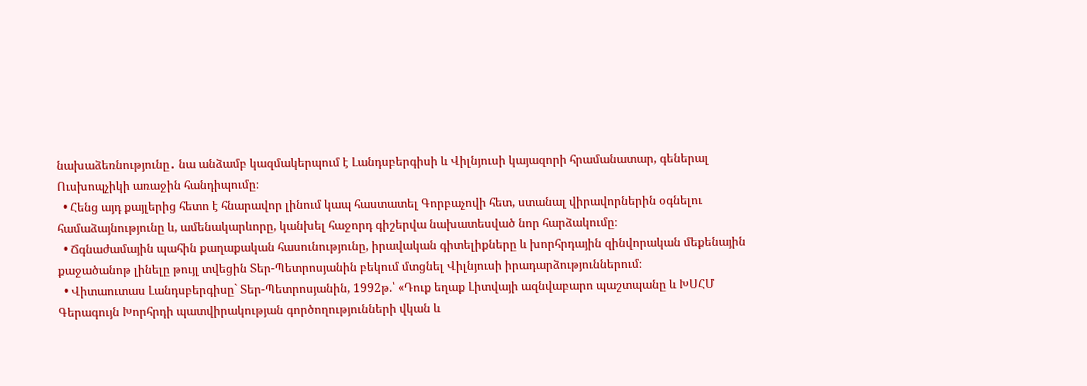նախաձեռնությունը․ նա անձամբ կազմակերպում է Լանդսբերգիսի և Վիլնյուսի կայազորի հրամանատար, գեներալ Ուսխոպչիկի առաջին հանդիպումը։
  • Հենց այդ քայլերից հետո է հնարավոր լինում կապ հաստատել Գորբաչովի հետ, ստանալ վիրավորներին օգնելու համաձայնությունը և, ամենակարևորը, կանխել հաջորդ գիշերվա նախատեսված նոր հարձակումը։
  • Ճգնաժամային պահին քաղաքական հասունությունը, իրավական գիտելիքները և խորհրդային զինվորական մեքենային քաջածանոթ լինելը թույլ տվեցին Տեր-Պետրոսյանին բեկում մտցնել Վիլնյուսի իրադարձություններում։
  • Վիտաուտաս Լանդսբերգիսը` Տեր-Պետրոսյանին, 1992թ.՝ «Դուք եղաք Լիտվայի ազնվաբարո պաշտպանը և ԽՍՀՄ Գերագույն Խորհրդի պատվիրակության գործողությունների վկան և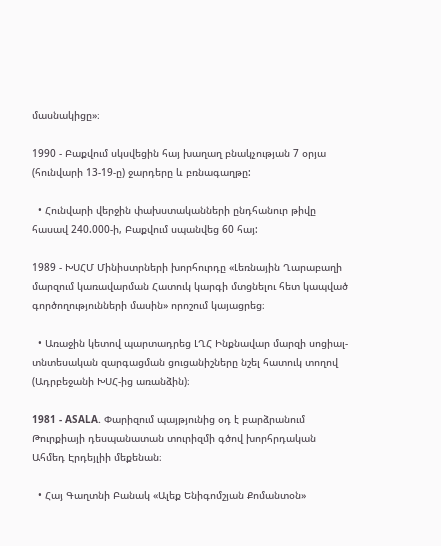մասնակիցը»։

1990 - Բաքվում սկսվեցին հայ խաղաղ բնակչության 7 օրյա (հունվարի 13-19-ը) ջարդերը և բռնագաղթը:

  • Հունվարի վերջին փախստականների ընդհանուր թիվը հասավ 240.000-ի, Բաքվում սպանվեց 60 հայ:

1989 - ԽՍՀՄ Մինիստրների խորհուրդը «Լեռնային Ղարաբաղի մարզում կառավարման Հատուկ կարգի մտցնելու հետ կապված գործողությունների մասին» որոշում կայացրեց։

  • Առաջին կետով պարտադրեց ԼՂՀ Ինքնավար մարզի սոցիալ-տնտեսական զարգացման ցուցանիշները նշել հատուկ տողով (Ադրբեջանի ԽՍՀ-ից առանձին)։

1981 - ASALA. Փարիզում պայթյունից օդ է բարձրանում Թուրքիայի դեսպանատան տուրիզմի գծով խորհրդական Ահմեդ Էրդեյլիի մեքենան։

  • Հայ Գաղտնի Բանակ «Ալեք Ենիգոմշյան Քոմանտօն»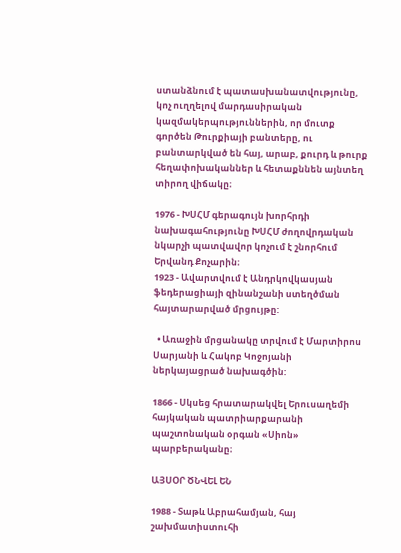ստանձնում է պատասխանատվությունը, կոչ ուղղելով մարդասիրական կազմակերպություններին, որ մուտք գործեն Թուրքիայի բանտերը, ու բանտարկված են հայ, արաբ, քուրդ և թուրք հեղափոխականներ և հետաքննեն այնտեղ տիրող վիճակը։

1976 - ԽՍՀՄ գերագույն խորհրդի նախագահությունը ԽՍՀՄ ժողովրդական նկարչի պատվավոր կոչում է շնորհում Երվանդ Քոչարին։
1923 - Ավարտվում է Անդրկովկասյան ֆեդերացիայի զինանշանի ստեղծման հայտարարված մրցույթը:

  • Առաջին մրցանակը տրվում է Մարտիրոս Սարյանի և Հակոբ Կոջոյանի ներկայացրած նախագծին:

1866 - Սկսեց հրատարակվել Երուսաղեմի հայկական պատրիարքարանի պաշտոնական օրգան «Սիոն» պարբերականը։

ԱՅՍՕՐ ԾՆՎԵԼ ԵՆ

1988 - Տաթև Աբրահամյան, հայ շախմատիստուհի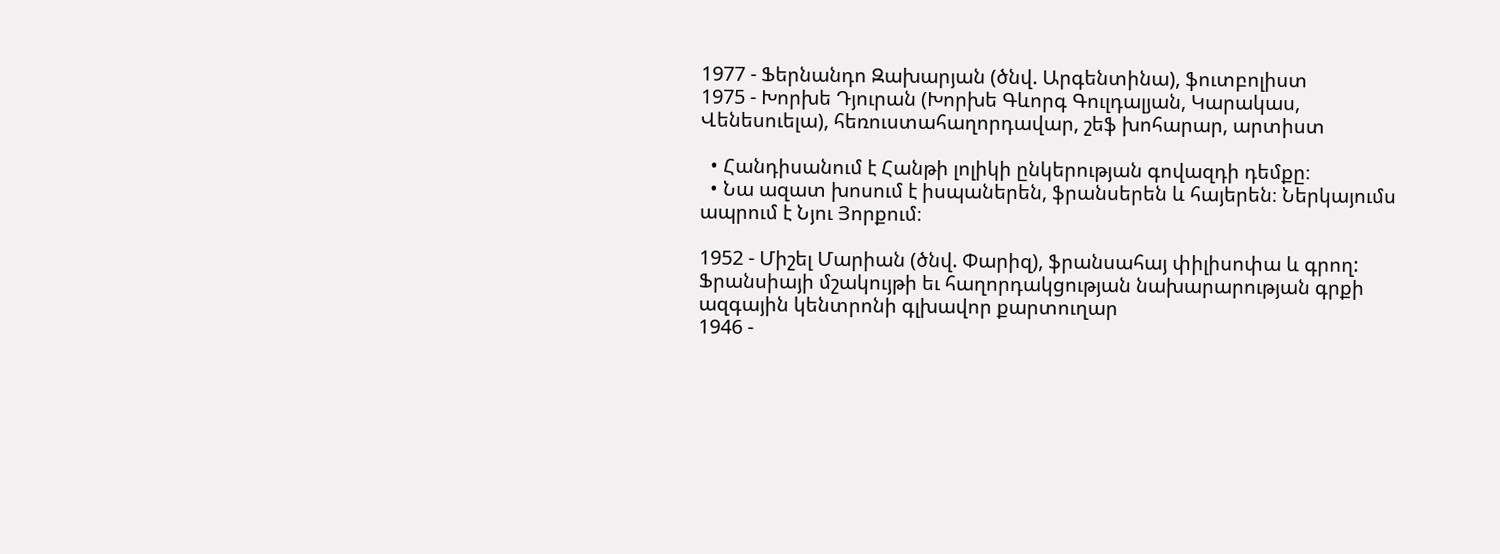1977 - Ֆերնանդո Զախարյան (ծնվ. Արգենտինա), ֆուտբոլիստ
1975 - Խորխե Դյուրան (Խորխե Գևորգ Գուլդալյան, Կարակաս, Վենեսուելա), հեռուստահաղորդավար, շեֆ խոհարար, արտիստ

  • Հանդիսանում է Հանթի լոլիկի ընկերության գովազդի դեմքը։
  • Նա ազատ խոսում է իսպաներեն, ֆրանսերեն և հայերեն։ Ներկայումս ապրում է Նյու Յորքում։

1952 - Միշել Մարիան (ծնվ. Փարիզ), ֆրանսահայ փիլիսոփա և գրող: Ֆրանսիայի մշակույթի եւ հաղորդակցության նախարարության գրքի ազգային կենտրոնի գլխավոր քարտուղար
1946 -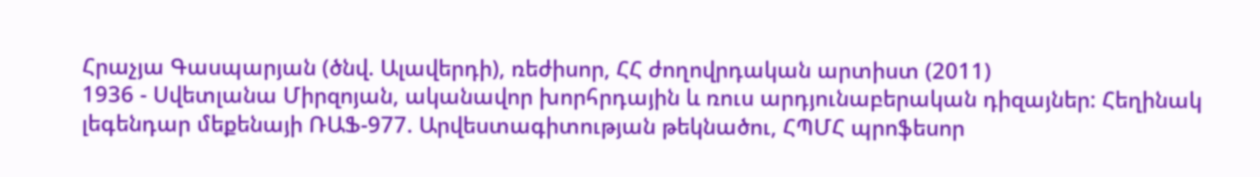Հրաչյա Գասպարյան (ծնվ. Ալավերդի), ռեժիսոր, ՀՀ ժողովրդական արտիստ (2011)
1936 - Սվետլանա Միրզոյան, ականավոր խորհրդային և ռուս արդյունաբերական դիզայներ: Հեղինակ լեգենդար մեքենայի ՌԱՖ-977. Արվեստագիտության թեկնածու, ՀՊՄՀ պրոֆեսոր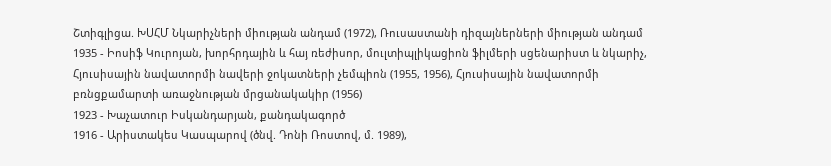Շտիգլիցա. ԽՍՀՄ Նկարիչների միության անդամ (1972), Ռուսաստանի դիզայներների միության անդամ
1935 - Իոսիֆ Կուրոյան, խորհրդային և հայ ռեժիսոր, մուլտիպլիկացիոն ֆիլմերի սցենարիստ և նկարիչ, Հյուսիսային նավատորմի նավերի ջոկատների չեմպիոն (1955, 1956), Հյուսիսային նավատորմի բռնցքամարտի առաջնության մրցանակակիր (1956)
1923 - Խաչատուր Իսկանդարյան, քանդակագործ
1916 - Արիստակես Կասպարով (ծնվ. Դոնի Ռոստով, մ. 1989),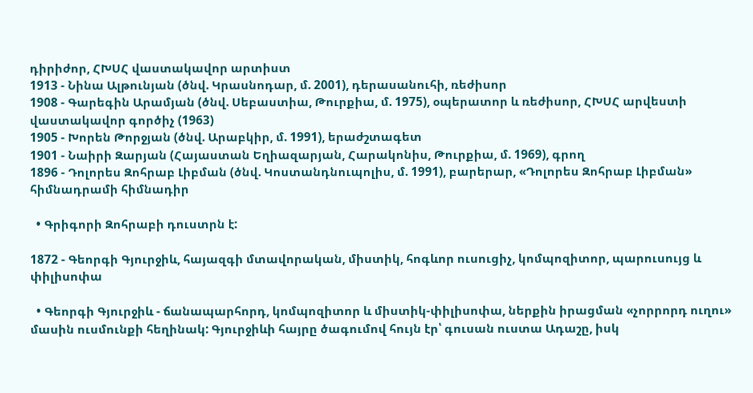դիրիժոր, ՀԽՍՀ վաստակավոր արտիստ
1913 - Նինա Ալթունյան (ծնվ. Կրասնոդար, մ. 2001), դերասանուհի, ռեժիսոր
1908 - Գարեգին Արամյան (ծնվ. Սեբաստիա, Թուրքիա, մ. 1975), օպերատոր և ռեժիսոր, ՀԽՍՀ արվեստի վաստակավոր գործիչ (1963)
1905 - Խորեն Թորջյան (ծնվ. Արաբկիր, մ. 1991), երաժշտագետ
1901 - Նաիրի Զարյան (Հայաստան Եղիազարյան, Հարակոնիս, Թուրքիա, մ. 1969), գրող
1896 - Դոլորես Զոհրաբ Լիբման (ծնվ. Կոստանդնուպոլիս, մ. 1991), բարերար, «Դոլորես Զոհրաբ Լիբման» հիմնադրամի հիմնադիր

  • Գրիգորի Զոհրաբի դուստրն է:

1872 - Գեորգի Գյուրջիև, հայազգի մտավորական, միստիկ, հոգևոր ուսուցիչ, կոմպոզիտոր, պարուսույց և փիլիսոփա

  • Գեորգի Գյուրջիև - ճանապարհորդ, կոմպոզիտոր և միստիկ-փիլիսոփա, ներքին իրացման «չորրորդ ուղու» մասին ուսմունքի հեղինակ: Գյուրջիևի հայրը ծագումով հույն էր՝ գուսան ուստա Ադաշը, իսկ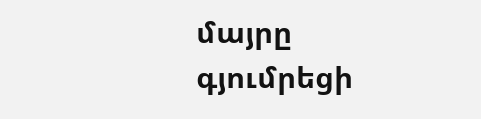մայրը գյումրեցի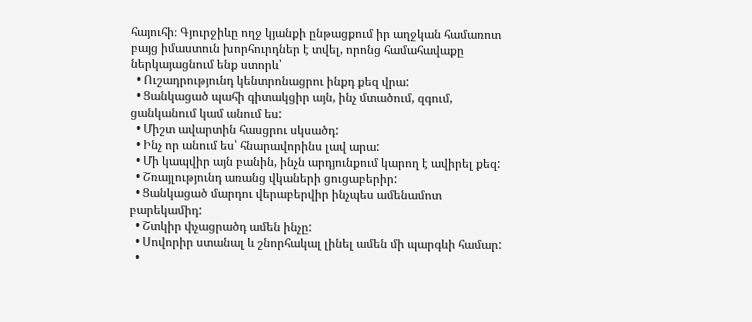հայուհի։ Գյուրջիևը ողջ կյանքի ընթացքում իր աղջկան համառոտ բայց իմաստուն խորհուրդներ է տվել, որոնց համահավաքը ներկայացնում ենք ստորև՝
  • Ուշադրությունդ կենտրոնացրու ինքդ քեզ վրա:
  • Ցանկացած պահի գիտակցիր այն, ինչ մտածում, զգում, ցանկանում կամ անում ես:
  • Միշտ ավարտին հասցրու սկսածդ:
  • Ինչ որ անում ես՝ հնարավորինս լավ արա:
  • Մի կապվիր այն բանին, ինչն արդյունքում կարող է ավիրել քեզ:
  • Շռայլությունդ առանց վկաների ցուցաբերիր:
  • Ցանկացած մարդու վերաբերվիր ինչպես ամենամոտ բարեկամիդ:
  • Շտկիր փչացրածդ ամեն ինչը:
  • Սովորիր ստանալ և շնորհակալ լինել ամեն մի պարգևի համար:
  •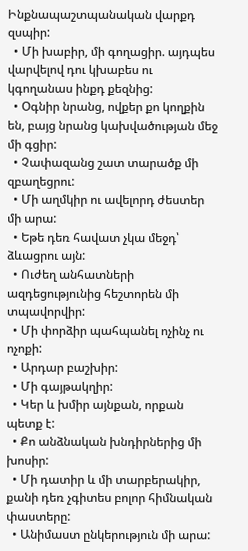Ինքնապաշտպանական վարքդ զսպիր:
  • Մի խաբիր, մի գողացիր. այդպես վարվելով դու կխաբես ու կգողանաս ինքդ քեզնից:
  • Օգնիր նրանց, ովքեր քո կողքին են, բայց նրանց կախվածության մեջ մի գցիր:
  • Չափազանց շատ տարածք մի զբաղեցրու:
  • Մի աղմկիր ու ավելորդ ժեստեր մի արա:
  • Եթե դեռ հավատ չկա մեջդ՝ ձևացրու այն:
  • Ուժեղ անհատների ազդեցությունից հեշտորեն մի տպավորվիր:
  • Մի փորձիր պահպանել ոչինչ ու ոչոքի:
  • Արդար բաշխիր:
  • Մի գայթակղիր:
  • Կեր և խմիր այնքան, որքան պետք է:
  • Քո անձնական խնդիրներից մի խոսիր:
  • Մի դատիր և մի տարբերակիր, քանի դեռ չգիտես բոլոր հիմնական փաստերը:
  • Անիմաստ ընկերություն մի արա: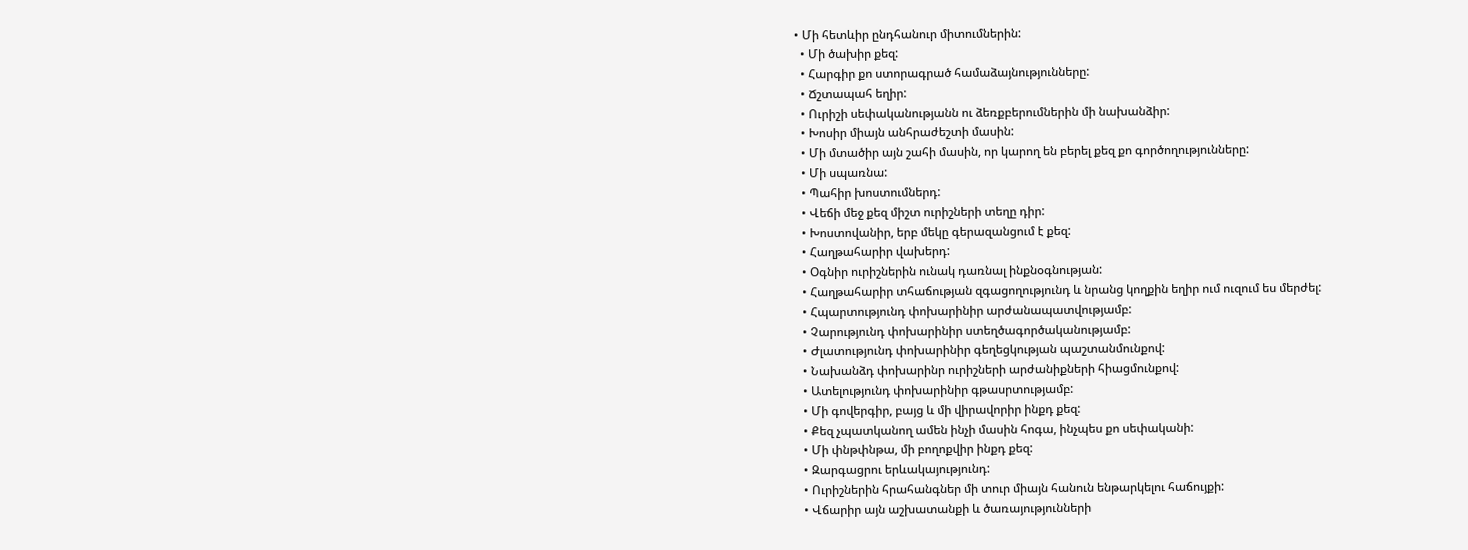• Մի հետևիր ընդհանուր միտումներին:
  • Մի ծախիր քեզ:
  • Հարգիր քո ստորագրած համաձայնությունները:
  • Ճշտապահ եղիր:
  • Ուրիշի սեփականությանն ու ձեռքբերումներին մի նախանձիր:
  • Խոսիր միայն անհրաժեշտի մասին:
  • Մի մտածիր այն շահի մասին, որ կարող են բերել քեզ քո գործողությունները:
  • Մի սպառնա:
  • Պահիր խոստումներդ:
  • Վեճի մեջ քեզ միշտ ուրիշների տեղը դիր:
  • Խոստովանիր, երբ մեկը գերազանցում է քեզ:
  • Հաղթահարիր վախերդ:
  • Օգնիր ուրիշներին ունակ դառնալ ինքնօգնության:
  • Հաղթահարիր տհաճության զգացողությունդ և նրանց կողքին եղիր ում ուզում ես մերժել:
  • Հպարտությունդ փոխարինիր արժանապատվությամբ:
  • Չարությունդ փոխարինիր ստեղծագործականությամբ:
  • Ժլատությունդ փոխարինիր գեղեցկության պաշտանմունքով:
  • Նախանձդ փոխարինր ուրիշների արժանիքների հիացմունքով:
  • Ատելությունդ փոխարինիր գթասրտությամբ:
  • Մի գովերգիր, բայց և մի վիրավորիր ինքդ քեզ:
  • Քեզ չպատկանող ամեն ինչի մասին հոգա, ինչպես քո սեփականի:
  • Մի փնթփնթա, մի բողոքվիր ինքդ քեզ:
  • Զարգացրու երևակայությունդ:
  • Ուրիշներին հրահանգներ մի տուր միայն հանուն ենթարկելու հաճույքի:
  • Վճարիր այն աշխատանքի և ծառայությունների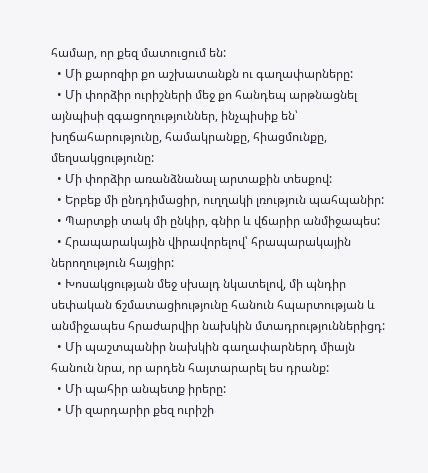համար, որ քեզ մատուցում են:
  • Մի քարոզիր քո աշխատանքն ու գաղափարները:
  • Մի փորձիր ուրիշների մեջ քո հանդեպ արթնացնել այնպիսի զգացողություններ, ինչպիսիք են՝ խղճահարությունը, համակրանքը, հիացմունքը, մեղսակցությունը:
  • Մի փորձիր առանձնանալ արտաքին տեսքով:
  • Երբեք մի ընդդիմացիր, ուղղակի լռություն պահպանիր:
  • Պարտքի տակ մի ընկիր, գնիր և վճարիր անմիջապես:
  • Հրապարակային վիրավորելով՝ հրապարակային ներողություն հայցիր:
  • Խոսակցության մեջ սխալդ նկատելով, մի պնդիր սեփական ճշմատացիությունը հանուն հպարտության և անմիջապես հրաժարվիր նախկին մտադրություններիցդ:
  • Մի պաշտպանիր նախկին գաղափարներդ միայն հանուն նրա, որ արդեն հայտարարել ես դրանք:
  • Մի պահիր անպետք իրերը:
  • Մի զարդարիր քեզ ուրիշի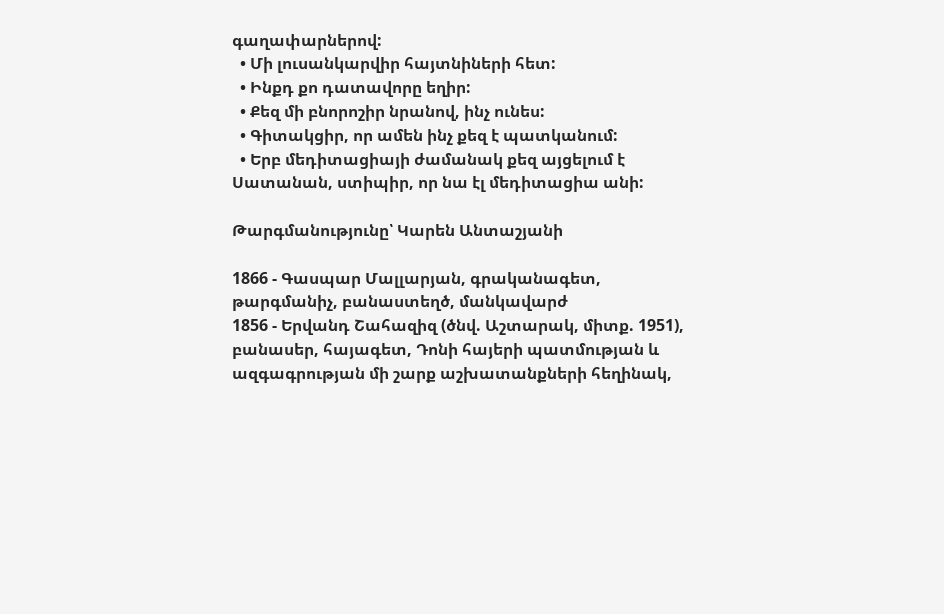գաղափարներով:
  • Մի լուսանկարվիր հայտնիների հետ:
  • Ինքդ քո դատավորը եղիր:
  • Քեզ մի բնորոշիր նրանով, ինչ ունես:
  • Գիտակցիր, որ ամեն ինչ քեզ է պատկանում:
  • Երբ մեդիտացիայի ժամանակ քեզ այցելում է Սատանան, ստիպիր, որ նա էլ մեդիտացիա անի:

Թարգմանությունը՝ Կարեն Անտաշյանի

1866 - Գասպար Մալլարյան, գրականագետ, թարգմանիչ, բանաստեղծ, մանկավարժ
1856 - Երվանդ Շահազիզ (ծնվ. Աշտարակ, միտք. 1951), բանասեր, հայագետ, Դոնի հայերի պատմության և ազգագրության մի շարք աշխատանքների հեղինակ,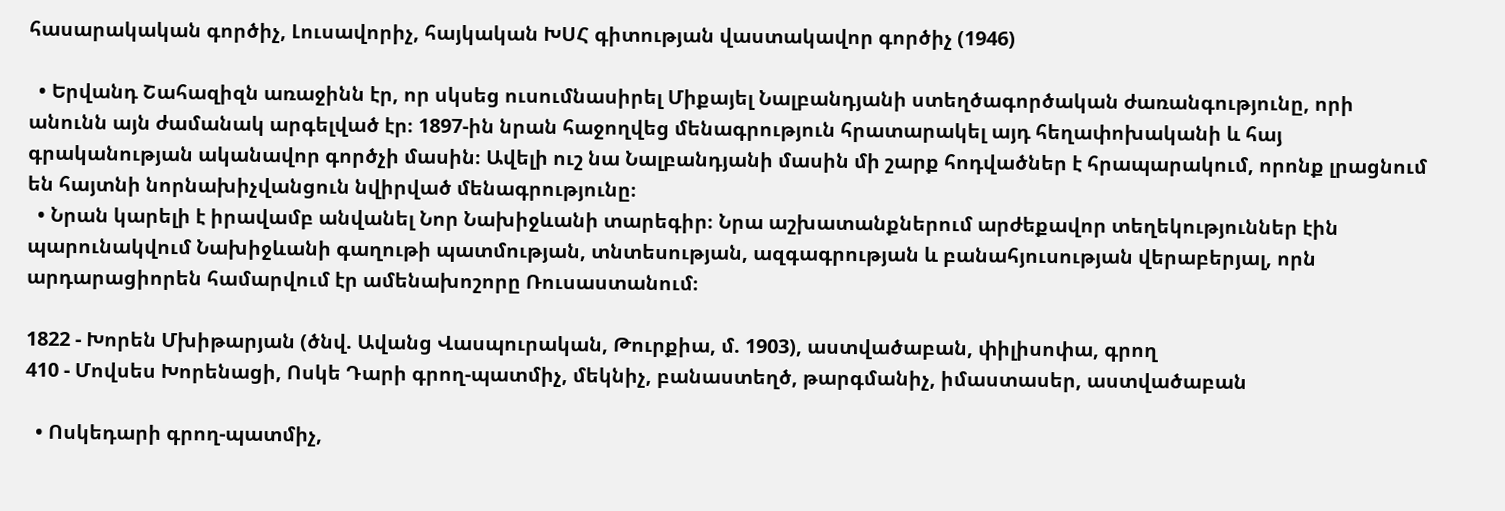հասարակական գործիչ, Լուսավորիչ, հայկական ԽՍՀ գիտության վաստակավոր գործիչ (1946)

  • Երվանդ Շահազիզն առաջինն էր, որ սկսեց ուսումնասիրել Միքայել Նալբանդյանի ստեղծագործական ժառանգությունը, որի անունն այն ժամանակ արգելված էր։ 1897-ին նրան հաջողվեց մենագրություն հրատարակել այդ հեղափոխականի և հայ գրականության ականավոր գործչի մասին։ Ավելի ուշ նա Նալբանդյանի մասին մի շարք հոդվածներ է հրապարակում, որոնք լրացնում են հայտնի նորնախիչվանցուն նվիրված մենագրությունը։
  • Նրան կարելի է իրավամբ անվանել Նոր Նախիջևանի տարեգիր։ Նրա աշխատանքներում արժեքավոր տեղեկություններ էին պարունակվում Նախիջևանի գաղութի պատմության, տնտեսության, ազգագրության և բանահյուսության վերաբերյալ, որն արդարացիորեն համարվում էր ամենախոշորը Ռուսաստանում։

1822 - Խորեն Մխիթարյան (ծնվ. Ավանց Վասպուրական, Թուրքիա, մ. 1903), աստվածաբան, փիլիսոփա, գրող
410 - Մովսես Խորենացի, Ոսկե Դարի գրող-պատմիչ, մեկնիչ, բանաստեղծ, թարգմանիչ, իմաստասեր, աստվածաբան

  • Ոսկեդարի գրող-պատմիչ,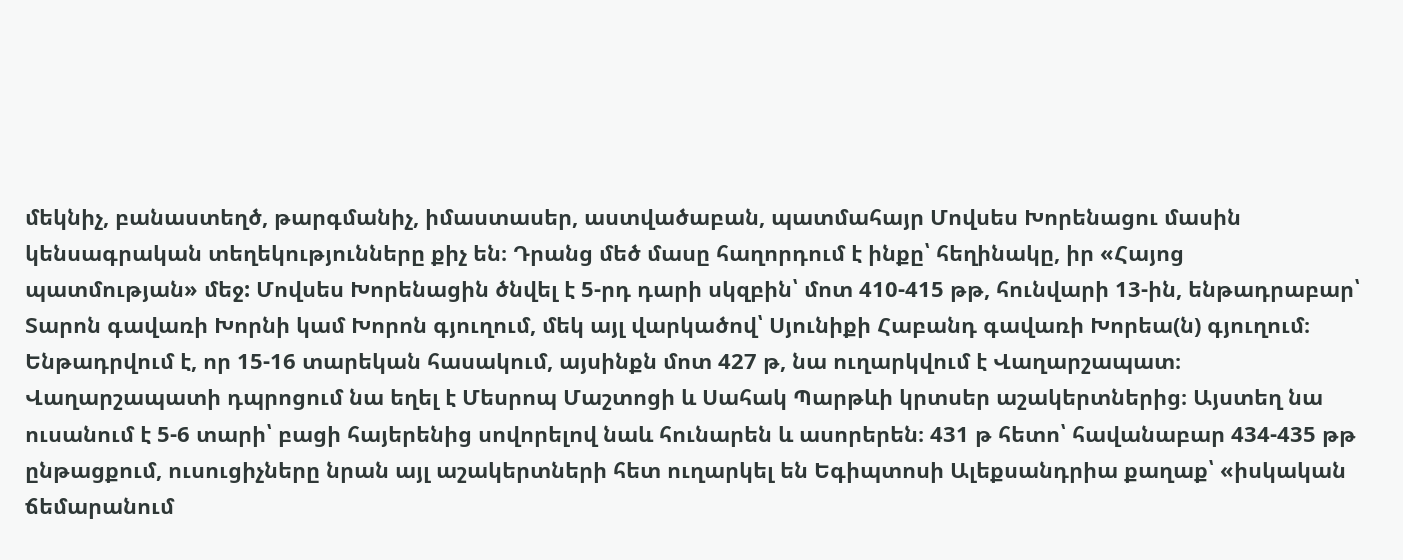մեկնիչ, բանաստեղծ, թարգմանիչ, իմաստասեր, աստվածաբան, պատմահայր Մովսես Խորենացու մասին կենսագրական տեղեկությունները քիչ են։ Դրանց մեծ մասը հաղորդում է ինքը՝ հեղինակը, իր «Հայոց պատմության» մեջ: Մովսես Խորենացին ծնվել է 5-րդ դարի սկզբին՝ մոտ 410-415 թթ, հունվարի 13-ին, ենթադրաբար՝ Տարոն գավառի Խորնի կամ Խորոն գյուղում, մեկ այլ վարկածով՝ Սյունիքի Հաբանդ գավառի Խորեա(ն) գյուղում։ Ենթադրվում է, որ 15-16 տարեկան հասակում, այսինքն մոտ 427 թ, նա ուղարկվում է Վաղարշապատ։ Վաղարշապատի դպրոցում նա եղել է Մեսրոպ Մաշտոցի և Սահակ Պարթևի կրտսեր աշակերտներից։ Այստեղ նա ուսանում է 5-6 տարի՝ բացի հայերենից սովորելով նաև հունարեն և ասորերեն։ 431 թ հետո՝ հավանաբար 434-435 թթ ընթացքում, ուսուցիչները նրան այլ աշակերտների հետ ուղարկել են Եգիպտոսի Ալեքսանդրիա քաղաք՝ «իսկական ճեմարանում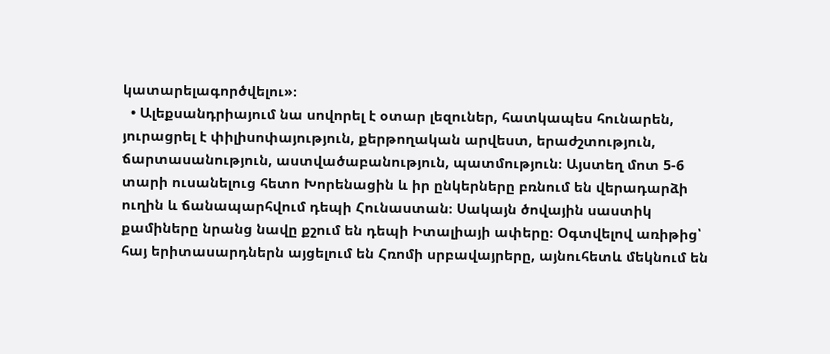կատարելագործվելու»։
  • Ալեքսանդրիայում նա սովորել է օտար լեզուներ, հատկապես հունարեն, յուրացրել է փիլիսոփայություն, քերթողական արվեստ, երաժշտություն, ճարտասանություն, աստվածաբանություն, պատմություն։ Այստեղ մոտ 5-6 տարի ուսանելուց հետո Խորենացին և իր ընկերները բռնում են վերադարձի ուղին և ճանապարհվում դեպի Հունաստան։ Սակայն ծովային սաստիկ քամիները նրանց նավը քշում են դեպի Իտալիայի ափերը։ Օգտվելով առիթից՝ հայ երիտասարդներն այցելում են Հռոմի սրբավայրերը, այնուհետև մեկնում են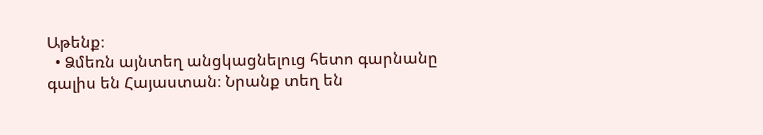Աթենք։
  • Ձմեռն այնտեղ անցկացնելուց հետո գարնանը գալիս են Հայաստան։ Նրանք տեղ են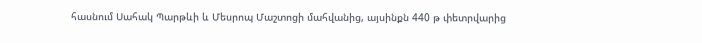հասնում Սահակ Պարթևի և Մեսրոպ Մաշտոցի մահվանից, այսինքն 440 թ փետրվարից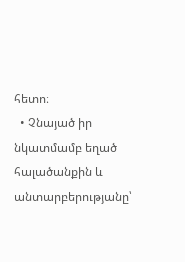հետո։
  • Չնայած իր նկատմամբ եղած հալածանքին և անտարբերությանը՝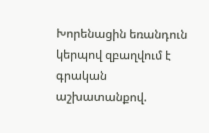Խորենացին եռանդուն կերպով զբաղվում է գրական աշխատանքով.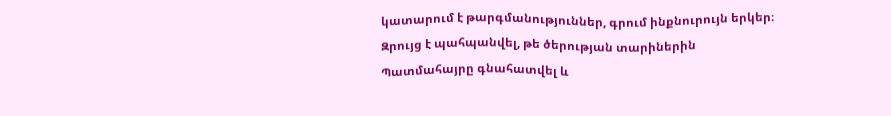կատարում է թարգմանություններ, գրում ինքնուրույն երկեր։ Զրույց է պահպանվել, թե ծերության տարիներին Պատմահայրը գնահատվել և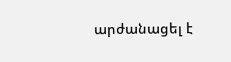արժանացել է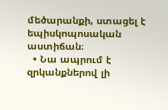մեծարանքի, ստացել է եպիսկոպոսական աստիճան։
  • Նա ապրում է զրկանքներով լի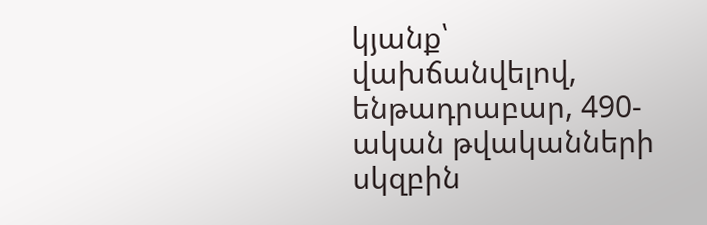կյանք՝ վախճանվելով, ենթադրաբար, 490-ական թվականների սկզբին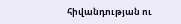հիվանդության ու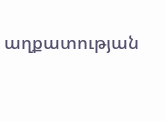աղքատության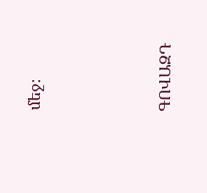մեջ։




ԳՈՎԱԶԴ